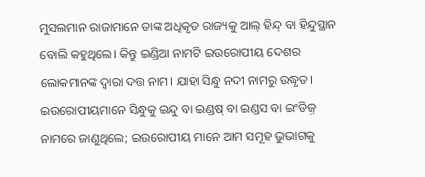ମୁସଲମାନ ରାଜାମାନେ ତାଙ୍କ ଅଧିକୃତ ରାଜ୍ୟକୁ ଆଲ୍ ହିନ୍ଦ୍ ବା ହିନ୍ଦୁସ୍ଥାନ ବୋଲି କହୁଥିଲେ। କିନ୍ତୁ ଇଣ୍ଡିଆ ନାମଟି ଇଉରୋପୀୟ ଦେଶର ଲୋକମାନଙ୍କ ଦ୍ୱାରା ଦତ୍ତ ନାମ। ଯାହା ସିନ୍ଧୁ ନଦୀ ନାମରୁ ଉଦ୍ଧୃତ। ଇଉରୋପୀୟମାନେ ସିନ୍ଧୁକୁ ଇନ୍ଦୁ ବା ଇଣ୍ଡଷ୍ ବା ଇଣ୍ଡସ ବା ଇଂଡିଜ଼୍ ନାମରେ ଜାଣୁଥିଲେ; ଇଉରୋପୀୟ ମାନେ ଆମ ସମୂହ ଭୁଭାଗକୁ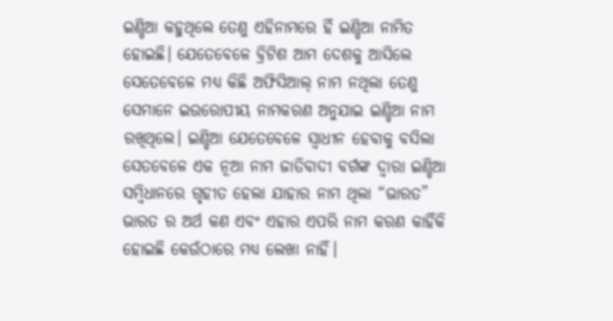ଇଣ୍ଡିଆ କହୁଥିଲେ ତେଣୁ ଏହିନାମରେ ହିଁ ଇଣ୍ଡିଆ ନାମିତ ହୋଇଛି। ଯେତେବେଳେ ବ୍ରିଟିଶ ଆମ ଦେଶକୁ ଆସିଲେ ସେତେବେଳେ ମଧ୍ୟ କିଛି ଅଫିସିଆଲ୍ ନାମ ନଥିଲା ତେଣୁ ସେମାନେ ଇଉରୋପୀୟ ନାମକରଣ ଅନୁଯାଇ ଇଣ୍ଡିଆ ନାମ ରଖିଥିଲେ। ଇଣ୍ଡିଆ ଯେତେବେଳେ ସ୍ୱାଧୀନ ହେବାକୁ ବସିଲା ସେତବେଳେ ଏକ ନୂଆ ନାମ ଜାତିବାଦୀ ବର୍ଗଙ୍କ ଦ୍ୱାରା ଇଣ୍ଡିଆ ସମ୍ବିଧାନରେ ଗୃହୀତ ହେଲା ଯାହାର ନାମ ଥିଲା “ଭାରତ” ଭାରତ ର ଅର୍ଥ କଣ ଏବଂ ଏହାର ଏପରି ନାମ କରଣ କାହିଁକି ହୋଇଛି କେଉଁଠାରେ ମଧ୍ୟ ଲେଖା ନାହିଁ।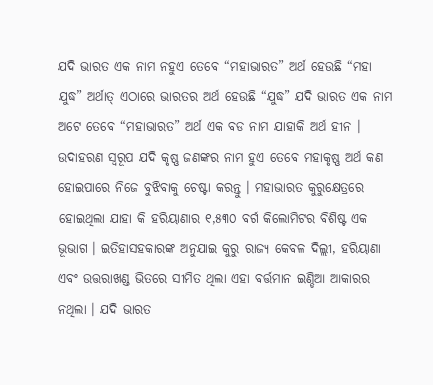ଯଦି ଭାରତ ଏକ ନାମ ନହୁଏ ତେବେ “ମହାଭାରତ” ଅର୍ଥ ହେଉଛି “ମହା ଯୁଦ୍ଧ” ଅର୍ଥାତ୍ ଏଠାରେ ଭାରତର ଅର୍ଥ ହେଉଛି “ଯୁଦ୍ଧ” ଯଦି ଭାରତ ଏକ ନାମ ଅଟେ ତେବେ “ମହାଭାରତ” ଅର୍ଥ ଏକ ବଡ ନାମ ଯାହାକି ଅର୍ଥ ହୀନ । ଉଦାହରଣ ସ୍ୱରୂପ ଯଦି କୃଷ୍ଣ ଜଣଙ୍କର ନାମ ହୁଏ ତେବେ ମହାକୃଷ୍ଣ ଅର୍ଥ କଣ ହୋଇପାରେ ନିଜେ ବୁଝିବାକୁ ଚେଷ୍ଟା କରନ୍ତୁ । ମହାଭାରତ କୁରୁକ୍ଷେତ୍ରରେ ହୋଇଥିଲା ଯାହା କି ହରିୟାଣାର ୧,୫୩୦ ବର୍ଗ କିଲୋମିଟର ବିଶିଷ୍ଟ ଏକ ଭୂଭାଗ । ଇତିହାସହକାରଙ୍କ ଅନୁଯାଇ କୁରୁ ରାଜ୍ୟ କେବଳ ଦିଲ୍ଲୀ, ହରିୟାଣା ଏବଂ ଉତ୍ତରାଖଣ୍ଡ ଭିତରେ ସୀମିତ ଥିଲା ଏହା ବର୍ତ୍ତମାନ ଇଣ୍ଡିଆ ଆକାରର ନଥିଲା । ଯଦି ଭାରତ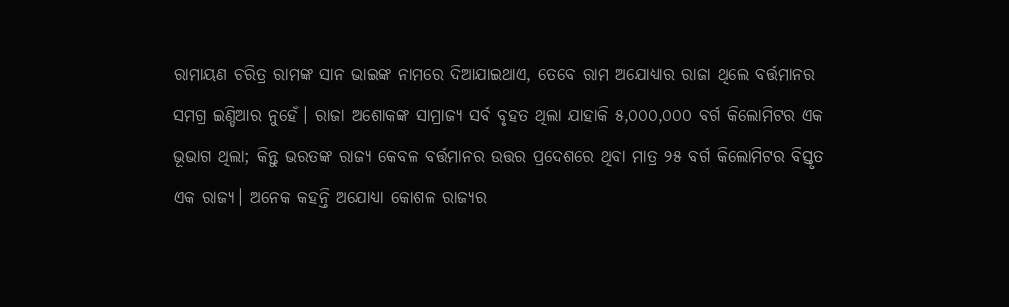ରାମାୟଣ ଚରିତ୍ର ରାମଙ୍କ ସାନ ଭାଇଙ୍କ ନାମରେ ଦିଆଯାଇଥାଏ, ତେବେ ରାମ ଅଯୋଧ୍ୟାର ରାଜା ଥିଲେ ବର୍ତ୍ତମାନର ସମଗ୍ର ଇଣ୍ଡିଆର ନୁହେଁ। ରାଜା ଅଶୋକଙ୍କ ସାମ୍ରାଜ୍ୟ ସର୍ବ ବୃହତ ଥିଲା ଯାହାକି ୫,୦୦୦,୦୦୦ ବର୍ଗ କିଲୋମିଟର ଏକ ଭୂଭାଗ ଥିଲା; କିନ୍ତୁ ଭରତଙ୍କ ରାଜ୍ୟ କେବଳ ବର୍ତ୍ତମାନର ଉତ୍ତର ପ୍ରଦେଶରେ ଥିବା ମାତ୍ର ୨୫ ବର୍ଗ କିଲୋମିଟର ବିସ୍ତୃତ ଏକ ରାଜ୍ୟ। ଅନେକ କହନ୍ତି ଅଯୋଧ୍ୟା କୋଶଳ ରାଜ୍ୟର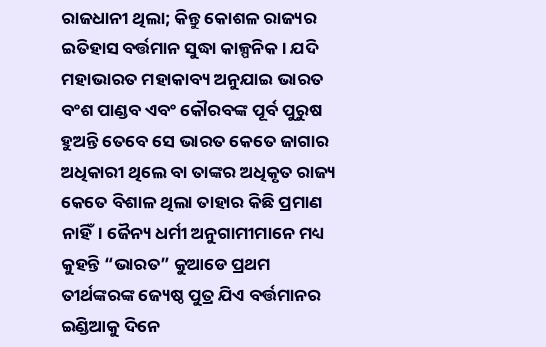ରାଜଧାନୀ ଥିଲା; କିନ୍ତୁ କୋଶଳ ରାଜ୍ୟର ଇତିହାସ ବର୍ତ୍ତମାନ ସୁଦ୍ଧା କାଳ୍ପନିକ। ଯଦି ମହାଭାରତ ମହାକାବ୍ୟ ଅନୁଯାଇ ଭାରତ ବଂଶ ପାଣ୍ଡବ ଏବଂ କୌରବଙ୍କ ପୂର୍ବ ପୁରୁଷ ହୁଅନ୍ତି ତେବେ ସେ ଭାରତ କେତେ ଜାଗାର ଅଧିକାରୀ ଥିଲେ ବା ତାଙ୍କର ଅଧିକୃତ ରାଜ୍ୟ କେତେ ବିଶାଳ ଥିଲା ତାହାର କିଛି ପ୍ରମାଣ ନାହିଁ। ଜୈନ୍ୟ ଧର୍ମୀ ଅନୁଗାମୀମାନେ ମଧ୍ୟ କୁହନ୍ତି “ଭାରତ” କୁଆଡେ ପ୍ରଥମ ତୀର୍ଥଙ୍କରଙ୍କ ଜ୍ୟେଷ୍ଠ ପୁତ୍ର ଯିଏ ବର୍ତ୍ତମାନର ଇଣ୍ଡିଆକୁ ଦିନେ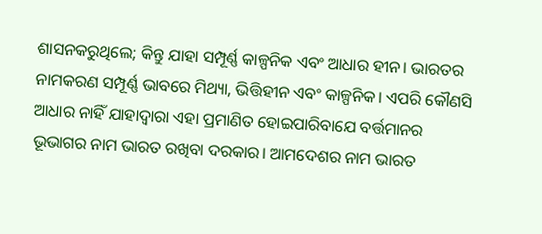ଶାସନକରୁଥିଲେ; କିନ୍ତୁ ଯାହା ସମ୍ପୂର୍ଣ୍ଣ କାଳ୍ପନିକ ଏବଂ ଆଧାର ହୀନ। ଭାରତର ନାମକରଣ ସମ୍ପୂର୍ଣ୍ଣ ଭାବରେ ମିଥ୍ୟା, ଭିତ୍ତିହୀନ ଏବଂ କାଳ୍ପନିକ। ଏପରି କୌଣସି ଆଧାର ନାହିଁ ଯାହାଦ୍ୱାରା ଏହା ପ୍ରମାଣିତ ହୋଇପାରିବାଯେ ବର୍ତ୍ତମାନର ଭୂଭାଗର ନାମ ଭାରତ ରଖିବା ଦରକାର। ଆମଦେଶର ନାମ ଭାରତ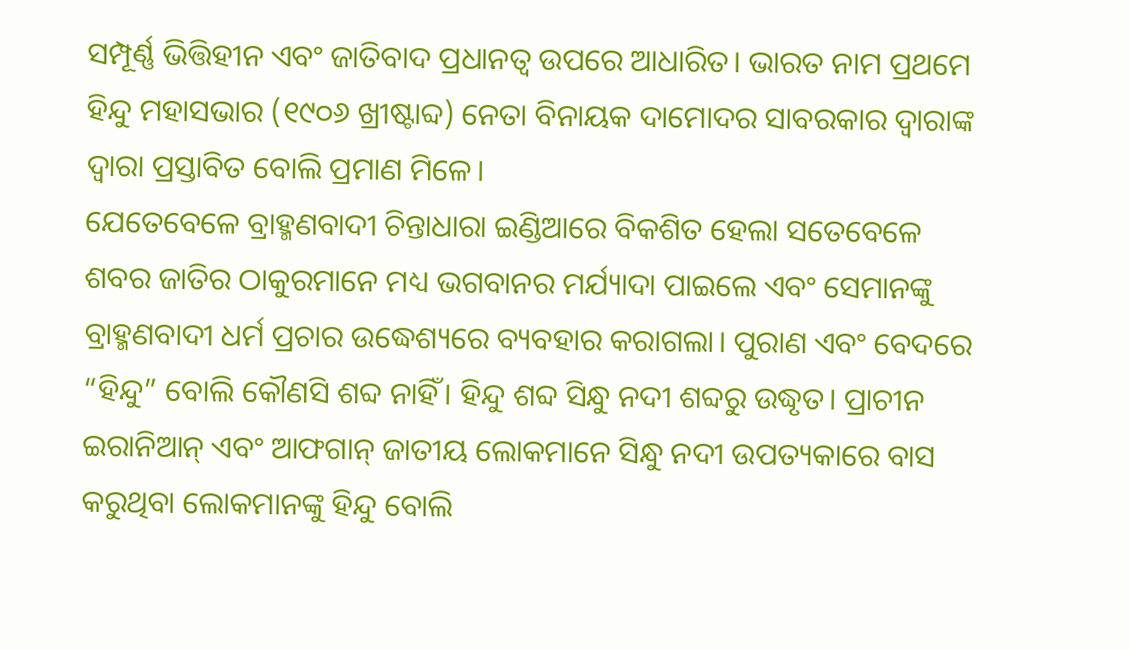ସମ୍ପୂର୍ଣ୍ଣ ଭିତ୍ତିହୀନ ଏବଂ ଜାତିବାଦ ପ୍ରଧାନତ୍ଵ ଉପରେ ଆଧାରିତ। ଭାରତ ନାମ ପ୍ରଥମେ ହିନ୍ଦୁ ମହାସଭାର (୧୯୦୬ ଖ୍ରୀଷ୍ଟାବ୍ଦ) ନେତା ବିନାୟକ ଦାମୋଦର ସାବରକାର ଦ୍ୱାରାଙ୍କ ଦ୍ୱାରା ପ୍ରସ୍ତାବିତ ବୋଲି ପ୍ରମାଣ ମିଳେ।
ଯେତେବେଳେ ବ୍ରାହ୍ମଣବାଦୀ ଚିନ୍ତାଧାରା ଇଣ୍ଡିଆରେ ବିକଶିତ ହେଲା ସତେବେଳେ ଶବର ଜାତିର ଠାକୁରମାନେ ମଧ୍ୟ ଭଗବାନର ମର୍ଯ୍ୟାଦା ପାଇଲେ ଏବଂ ସେମାନଙ୍କୁ ବ୍ରାହ୍ମଣବାଦୀ ଧର୍ମ ପ୍ରଚାର ଉଦ୍ଧେଶ୍ୟରେ ବ୍ୟବହାର କରାଗଲା। ପୁରାଣ ଏବଂ ବେଦରେ “ହିନ୍ଦୁ” ବୋଲି କୌଣସି ଶବ୍ଦ ନାହିଁ। ହିନ୍ଦୁ ଶବ୍ଦ ସିନ୍ଧୁ ନଦୀ ଶବ୍ଦରୁ ଉଦ୍ଧୃତ। ପ୍ରାଚୀନ ଇରାନିଆନ୍ ଏବଂ ଆଫଗାନ୍ ଜାତୀୟ ଲୋକମାନେ ସିନ୍ଧୁ ନଦୀ ଉପତ୍ୟକାରେ ବାସ କରୁଥିବା ଲୋକମାନଙ୍କୁ ହିନ୍ଦୁ ବୋଲି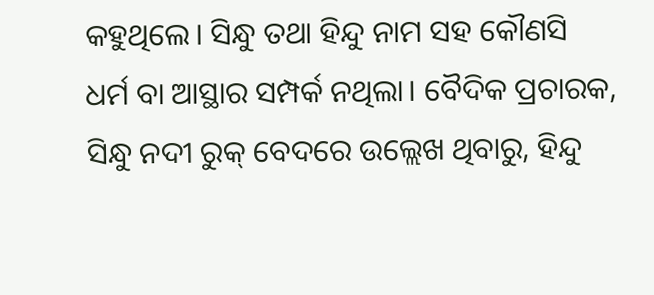କହୁଥିଲେ। ସିନ୍ଧୁ ତଥା ହିନ୍ଦୁ ନାମ ସହ କୌଣସି ଧର୍ମ ବା ଆସ୍ଥାର ସମ୍ପର୍କ ନଥିଲା। ବୈଦିକ ପ୍ରଚାରକ, ସିନ୍ଧୁ ନଦୀ ରୁକ୍ ବେଦରେ ଉଲ୍ଲେଖ ଥିବାରୁ, ହିନ୍ଦୁ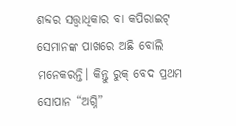ଶବ୍ଦର ସତ୍ତ୍ଵାଧିକାର ବା କପିରାଇଟ୍ ସେମାନଙ୍କ ପାଖରେ ଅଛି ବୋଲି ମନେକରନ୍ତି। କିନ୍ତୁ ରୁକ୍ ବେଦ ପ୍ରଥମ ସୋପାନ “ଅଗ୍ନି”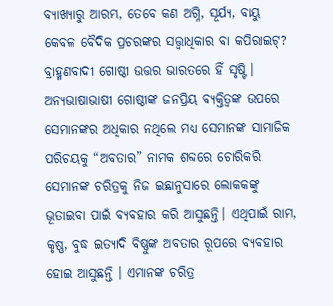ବ୍ୟାଖ୍ୟାରୁ ଆରମ୍ଭ, ତେବେ କଣ ଅଗ୍ନି, ସୂର୍ଯ୍ୟ, ବାୟୁ କେବଳ ବୈଦିକ ପ୍ରଚରଙ୍କର ସତ୍ତ୍ଵାଧିକାର ବା କପିରାଇଟ୍? ବ୍ରାହ୍ମଣବାଦୀ ଗୋଷ୍ଠୀ ଉତ୍ତର ଭାରତରେ ହିଁ ସୃଷ୍ଟି । ଅନ୍ୟଭାଷାଭାଷୀ ଗୋଷ୍ଠୀଙ୍କ ଜନପ୍ରିୟ ବ୍ୟକ୍ତିତ୍ୱଙ୍କ ଉପରେ ସେମାନଙ୍କର ଅଧିକାର ନଥିଲେ ମଧ୍ୟ ସେମାନଙ୍କ ସାମାଜିକ ପରିଚୟକୁ “ଅବତାର” ନାମକ ଶବ୍ଦରେ ଚୋରିକରି ସେମାନଙ୍କ ଚରିତ୍ରକୁ ନିଜ ଇଛାନୁସାରେ ଲୋକକଙ୍କୁ ଭୂତାଇବା ପାଇଁ ବ୍ୟବହାର କରି ଆସୁଛନ୍ତି। ଏଥିପାଇଁ ରାମ, କୃଷ୍ଣ, ବୁଦ୍ଧ ଇତ୍ୟାଦି ବିଷ୍ଣୁଙ୍କ ଅବତାର ରୂପରେ ବ୍ୟବହାର ହୋଇ ଆସୁଛନ୍ତି । ଏମାନଙ୍କ ଚରିତ୍ର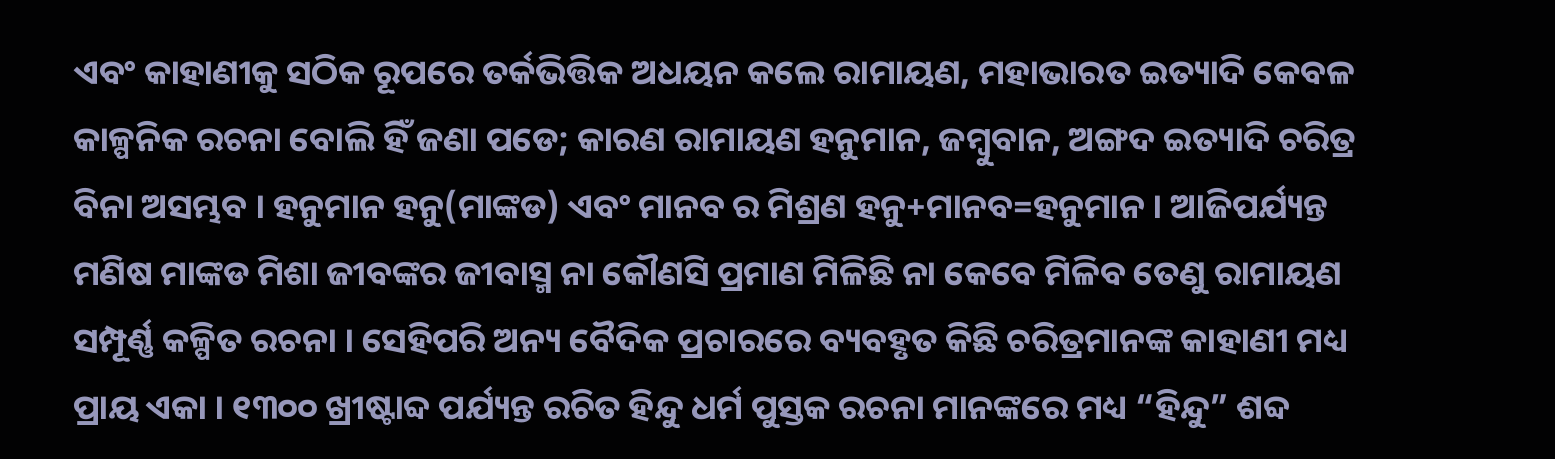ଏବଂ କାହାଣୀକୁ ସଠିକ ରୂପରେ ତର୍କଭିତ୍ତିକ ଅଧୟନ କଲେ ରାମାୟଣ, ମହାଭାରତ ଇତ୍ୟାଦି କେବଳ କାଳ୍ପନିକ ରଚନା ବୋଲି ହିଁ ଜଣା ପଡେ; କାରଣ ରାମାୟଣ ହନୁମାନ, ଜମ୍ବୁବାନ, ଅଙ୍ଗଦ ଇତ୍ୟାଦି ଚରିତ୍ର ବିନା ଅସମ୍ଭବ । ହନୁମାନ ହନୁ(ମାଙ୍କଡ) ଏବଂ ମାନବ ର ମିଶ୍ରଣ ହନୁ+ମାନବ=ହନୁମାନ । ଆଜିପର୍ଯ୍ୟନ୍ତ ମଣିଷ ମାଙ୍କଡ ମିଶା ଜୀବଙ୍କର ଜୀବାସ୍ମ ନା କୌଣସି ପ୍ରମାଣ ମିଳିଛି ନା କେବେ ମିଳିବ ତେଣୁ ରାମାୟଣ ସମ୍ପୂର୍ଣ୍ଣ କଳ୍ପିତ ରଚନା । ସେହିପରି ଅନ୍ୟ ବୈଦିକ ପ୍ରଚାରରେ ବ୍ୟବହୃତ କିଛି ଚରିତ୍ରମାନଙ୍କ କାହାଣୀ ମଧ୍ୟ ପ୍ରାୟ ଏକା । ୧୩୦୦ ଖ୍ରୀଷ୍ଟାବ୍ଦ ପର୍ଯ୍ୟନ୍ତ ରଚିତ ହିନ୍ଦୁ ଧର୍ମ ପୁସ୍ତକ ରଚନା ମାନଙ୍କରେ ମଧ୍ୟ “ହିନ୍ଦୁ” ଶବ୍ଦ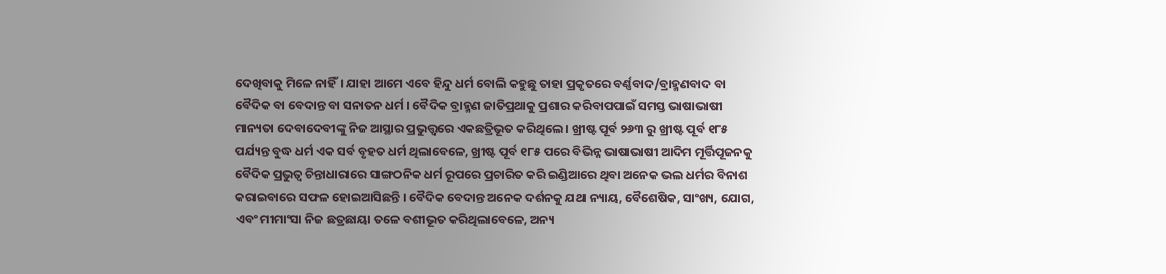ଦେଖିବାକୁ ମିଳେ ନାହିଁ। ଯାହା ଆମେ ଏବେ ହିନ୍ଦୁ ଧର୍ମ ବୋଲି କହୁଛୁ ତାହା ପ୍ରକୃତରେ ବର୍ଣ୍ଣବାଦ/ବ୍ରାହ୍ମଣବାଦ ବା ବୈଦିକ ବା ବେଦାନ୍ତ ବା ସନାତନ ଧର୍ମ । ବୈଦିକ ବ୍ରାହ୍ମଣ ଜାତିପ୍ରଥାକୁ ପ୍ରଶାର କରିବାପପାଇଁ ସମସ୍ତ ଭାଷାଭାଷୀ ମାନ୍ୟତା ଦେବାଦେବୀଙ୍କୁ ନିଜ ଆସ୍ଥାର ପ୍ରଭୁତ୍ତ୍ୱରେ ଏକଛତ୍ରିଭୂତ କରିଥିଲେ । ଖ୍ରୀଷ୍ଟ ପୂର୍ବ ୨୬୩ ରୁ ଖ୍ରୀଷ୍ଟ ପୂର୍ବ ୧୮୫ ପର୍ଯ୍ୟନ୍ତ ବୁଦ୍ଧ ଧର୍ମ ଏକ ସର୍ବ ବୃହତ ଧର୍ମ ଥିଲାବେଳେ, ଖ୍ରୀଷ୍ଟ ପୂର୍ବ ୧୮୫ ପରେ ବିଭିନ୍ନ ଭାଷାଭାଷୀ ଆଦିମ ମୂର୍ତ୍ତିପୂଜନକୁ ବୈଦିକ ପ୍ରଭୁତ୍ୱ ଚିନ୍ତାଧାରାରେ ସାଙ୍ଗଠନିକ ଧର୍ମ ରୂପରେ ପ୍ରଚାରିତ କରି ଇଣ୍ଡିଆରେ ଥିବା ଅନେକ ଭଲ ଧର୍ମର ବିନାଶ କରାଇବାରେ ସଫଳ ହୋଇଆସିଛନ୍ତି । ବୈଦିକ ବେଦାନ୍ତ ଅନେକ ଦର୍ଶନକୁ ଯଥା ନ୍ୟାୟ, ବୈଶେଷିକ, ସାଂଖ୍ୟ, ଯୋଗ, ଏବଂ ମୀମାଂସା ନିଜ ଛତ୍ରଛାୟା ତଳେ ବଶୀଭୂତ କରିଥିଲାବେଳେ, ଅନ୍ୟ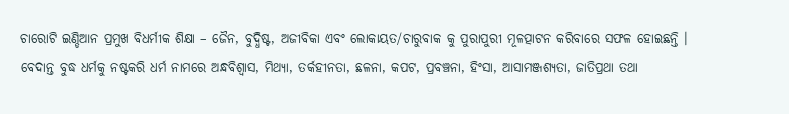ଚାରୋଟି ଇଣ୍ଡିଆନ ପ୍ରମୁଖ ବିଧର୍ମୀକ ଶିକ୍ଷା – ଜୈନ, ବୁଦ୍ଧିଷ୍ଟ, ଅଜୀବିକା ଏବଂ ଲୋକାୟତ/ଚାରୁବାକ କୁ ପୁରାପୁରୀ ମୂଳତ୍ପାଟନ କରିବାରେ ସଫଳ ହୋଇଛନ୍ତି । ବେଦାନ୍ତ ବୁଦ୍ଧ ଧର୍ମକୁ ନଷ୍ଟକରି ଧର୍ମ ନାମରେ ଅନ୍ଧବିଶ୍ୱାସ, ମିଥ୍ୟା, ତର୍କହୀନତା, ଛଳନା, କପଟ, ପ୍ରବଞ୍ଚନା, ହିଂସା, ଆସାମଞ୍ଜଶ୍ୟତା, ଜାତିପ୍ରଥା ତଥା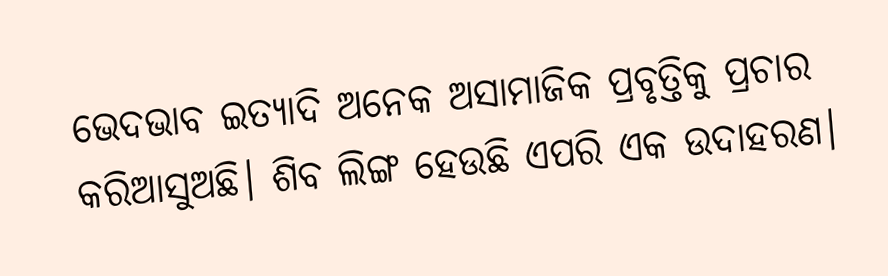ଭେଦଭାବ ଇତ୍ୟାଦି ଅନେକ ଅସାମାଜିକ ପ୍ରବୃତ୍ତିକୁ ପ୍ରଚାର କରିଆସୁଅଛି। ଶିବ ଲିଙ୍ଗ ହେଉଛି ଏପରି ଏକ ଉଦାହରଣ।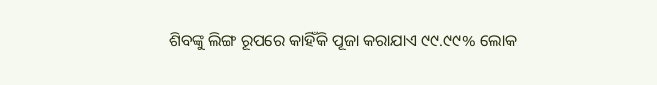ଶିବଙ୍କୁ ଲିଙ୍ଗ ରୂପରେ କାହିଁକି ପୂଜା କରାଯାଏ ୯୯.୯୯% ଲୋକ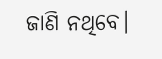ଜାଣି ନଥିବେ।